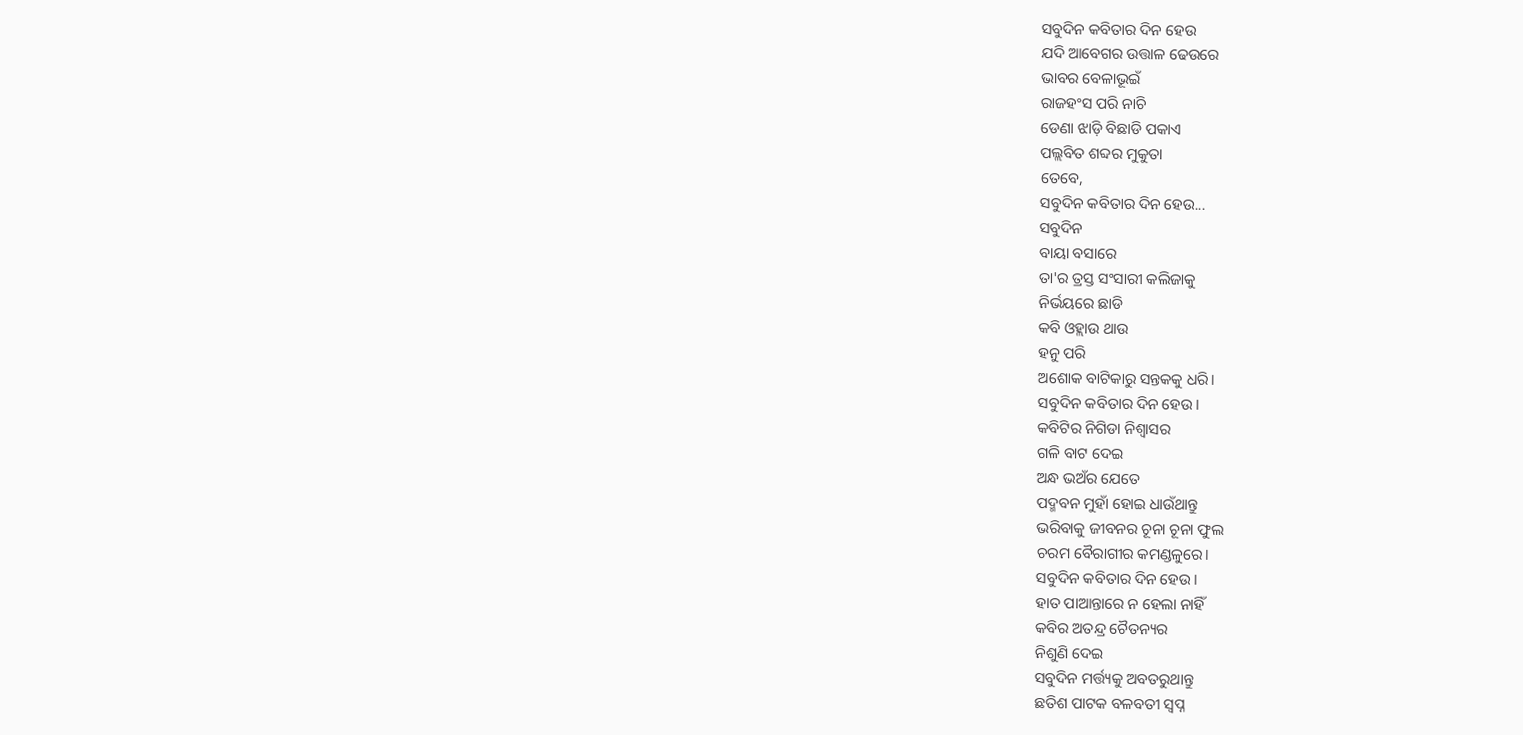ସବୁଦିନ କବିତାର ଦିନ ହେଉ
ଯଦି ଆବେଗର ଉତ୍ତାଳ ଢେଉରେ
ଭାବର ବେଳାଭୂଇଁ
ରାଜହଂସ ପରି ନାଚି
ଡେଣା ଝାଡ଼ି ବିଛାଡି ପକାଏ
ପଲ୍ଲବିତ ଶବ୍ଦର ମୁକୁତା
ତେବେ,
ସବୁଦିନ କବିତାର ଦିନ ହେଉ...
ସବୁଦିନ
ବାୟା ବସାରେ
ତା'ର ତ୍ରସ୍ତ ସଂସାରୀ କଲିଜାକୁ
ନିର୍ଭୟରେ ଛାଡି
କବି ଓହ୍ଲାଉ ଥାଉ
ହନୁ ପରି
ଅଶୋକ ବାଟିକାରୁ ସନ୍ତକକୁ ଧରି।
ସବୁଦିନ କବିତାର ଦିନ ହେଉ।
କବିଟିର ନିଗିଡା ନିଶ୍ୱାସର
ଗଳି ବାଟ ଦେଇ
ଅନ୍ଧ ଭଅଁର ଯେତେ
ପଦ୍ମବନ ମୁହାଁ ହୋଇ ଧାଉଁଥାନ୍ତୁ
ଭରିବାକୁ ଜୀବନର ଚୂନା ଚୂନା ଫୁଲ
ଚରମ ବୈରାଗୀର କମଣ୍ଡଳୁରେ।
ସବୁଦିନ କବିତାର ଦିନ ହେଉ।
ହାତ ପାଆନ୍ତାରେ ନ ହେଲା ନାହିଁ
କବିର ଅତନ୍ଦ୍ର ଚୈତନ୍ୟର
ନିଶୁଣି ଦେଇ
ସବୁଦିନ ମର୍ତ୍ତ୍ୟକୁ ଅବତରୁଥାନ୍ତୁ
ଛତିଶ ପାଟକ ବଳବତୀ ସ୍ୱପ୍ନ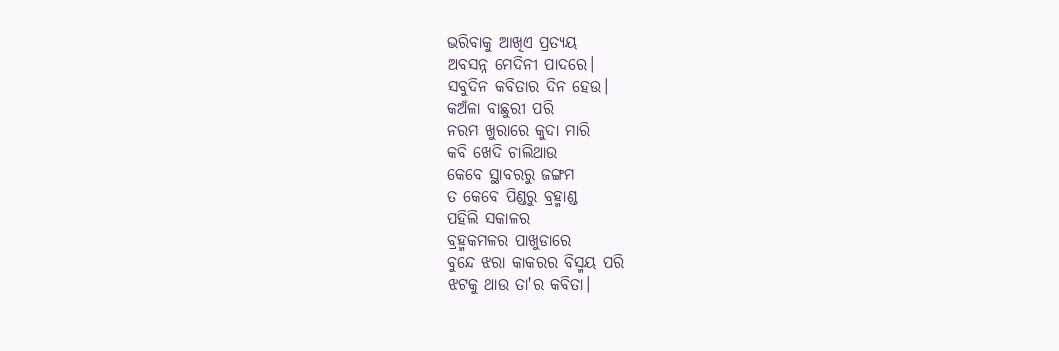ଭରିବାକୁ ଆଖିଏ ପ୍ରତ୍ୟୟ
ଅବସନ୍ନ ମେଦିନୀ ପାଦରେ।
ସବୁଦିନ କବିତାର ଦିନ ହେଉ।
କଅଁଳା ବାଛୁରୀ ପରି
ନରମ ଖୁରାରେ କୁଦା ମାରି
କବି ଖେଦି ଚାଲିଥାଉ
କେବେ ସ୍ଥାବରରୁ ଜଙ୍ଗମ
ତ କେବେ ପିଣ୍ଡରୁ ବ୍ରହ୍ମାଣ୍ଡ
ପହିଲି ସକାଳର
ବ୍ରହ୍ମକମଳର ପାଖୁଡାରେ
ବୁନ୍ଦେ ଝରା କାକରର ବିସ୍ମୟ ପରି
ଝଟକୁ ଥାଉ ତା'ର କବିତା।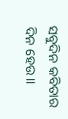ସବୁଦିନ କବିତାର ଦିନ ହେଉ।।